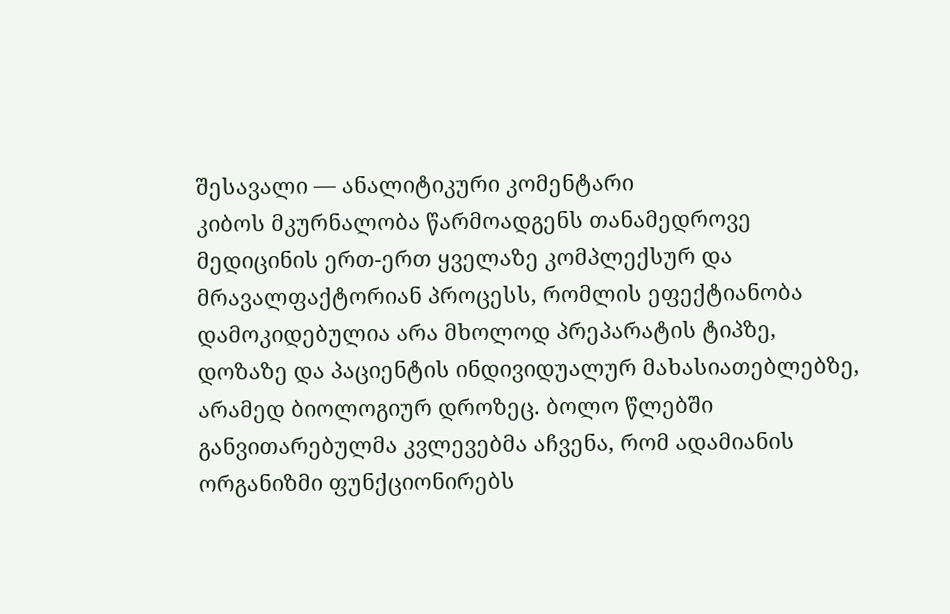შესავალი — ანალიტიკური კომენტარი
კიბოს მკურნალობა წარმოადგენს თანამედროვე მედიცინის ერთ-ერთ ყველაზე კომპლექსურ და მრავალფაქტორიან პროცესს, რომლის ეფექტიანობა დამოკიდებულია არა მხოლოდ პრეპარატის ტიპზე, დოზაზე და პაციენტის ინდივიდუალურ მახასიათებლებზე, არამედ ბიოლოგიურ დროზეც. ბოლო წლებში განვითარებულმა კვლევებმა აჩვენა, რომ ადამიანის ორგანიზმი ფუნქციონირებს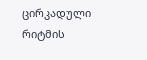ცირკადული რიტმის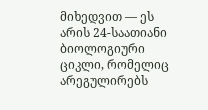მიხედვით — ეს არის 24-საათიანი ბიოლოგიური ციკლი, რომელიც არეგულირებს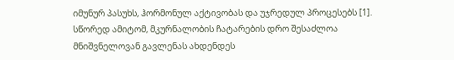იმუნურ პასუხს, ჰორმონულ აქტივობას და უჯრედულ პროცესებს [1]. სწორედ ამიტომ, მკურნალობის ჩატარების დრო შესაძლოა მნიშვნელოვან გავლენას ახდენდეს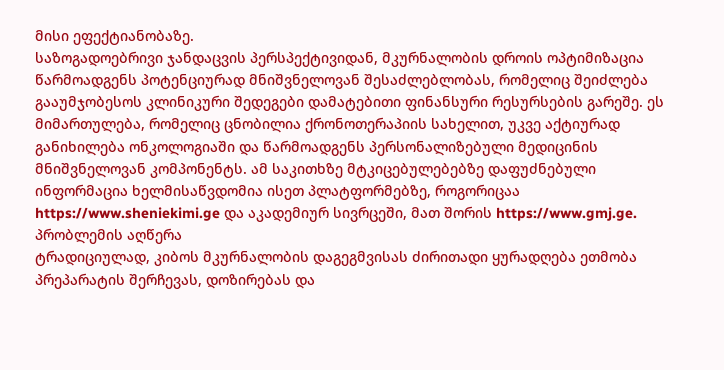მისი ეფექტიანობაზე.
საზოგადოებრივი ჯანდაცვის პერსპექტივიდან, მკურნალობის დროის ოპტიმიზაცია წარმოადგენს პოტენციურად მნიშვნელოვან შესაძლებლობას, რომელიც შეიძლება გააუმჯობესოს კლინიკური შედეგები დამატებითი ფინანსური რესურსების გარეშე. ეს მიმართულება, რომელიც ცნობილია ქრონოთერაპიის სახელით, უკვე აქტიურად განიხილება ონკოლოგიაში და წარმოადგენს პერსონალიზებული მედიცინის მნიშვნელოვან კომპონენტს. ამ საკითხზე მტკიცებულებებზე დაფუძნებული ინფორმაცია ხელმისაწვდომია ისეთ პლატფორმებზე, როგორიცაა https://www.sheniekimi.ge და აკადემიურ სივრცეში, მათ შორის https://www.gmj.ge.
პრობლემის აღწერა
ტრადიციულად, კიბოს მკურნალობის დაგეგმვისას ძირითადი ყურადღება ეთმობა პრეპარატის შერჩევას, დოზირებას და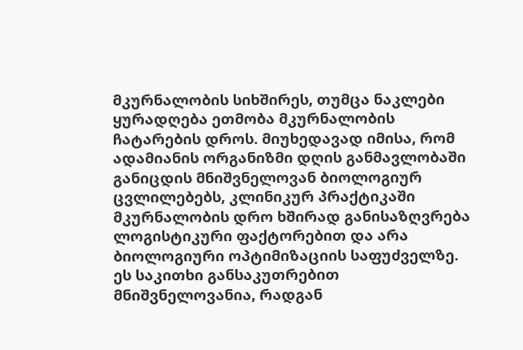მკურნალობის სიხშირეს, თუმცა ნაკლები ყურადღება ეთმობა მკურნალობის ჩატარების დროს. მიუხედავად იმისა, რომ ადამიანის ორგანიზმი დღის განმავლობაში განიცდის მნიშვნელოვან ბიოლოგიურ ცვლილებებს, კლინიკურ პრაქტიკაში მკურნალობის დრო ხშირად განისაზღვრება ლოგისტიკური ფაქტორებით და არა ბიოლოგიური ოპტიმიზაციის საფუძველზე.
ეს საკითხი განსაკუთრებით მნიშვნელოვანია, რადგან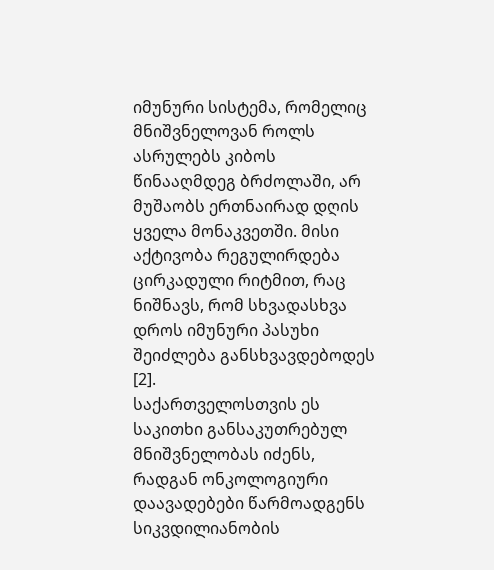იმუნური სისტემა, რომელიც მნიშვნელოვან როლს ასრულებს კიბოს წინააღმდეგ ბრძოლაში, არ მუშაობს ერთნაირად დღის ყველა მონაკვეთში. მისი აქტივობა რეგულირდება ცირკადული რიტმით, რაც ნიშნავს, რომ სხვადასხვა დროს იმუნური პასუხი შეიძლება განსხვავდებოდეს [2].
საქართველოსთვის ეს საკითხი განსაკუთრებულ მნიშვნელობას იძენს, რადგან ონკოლოგიური დაავადებები წარმოადგენს სიკვდილიანობის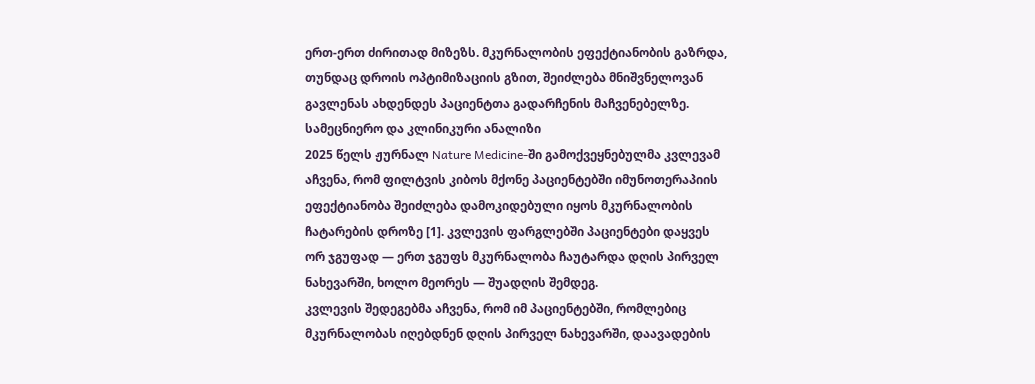ერთ-ერთ ძირითად მიზეზს. მკურნალობის ეფექტიანობის გაზრდა, თუნდაც დროის ოპტიმიზაციის გზით, შეიძლება მნიშვნელოვან გავლენას ახდენდეს პაციენტთა გადარჩენის მაჩვენებელზე.
სამეცნიერო და კლინიკური ანალიზი
2025 წელს ჟურნალ Nature Medicine-ში გამოქვეყნებულმა კვლევამ აჩვენა, რომ ფილტვის კიბოს მქონე პაციენტებში იმუნოთერაპიის ეფექტიანობა შეიძლება დამოკიდებული იყოს მკურნალობის ჩატარების დროზე [1]. კვლევის ფარგლებში პაციენტები დაყვეს ორ ჯგუფად — ერთ ჯგუფს მკურნალობა ჩაუტარდა დღის პირველ ნახევარში, ხოლო მეორეს — შუადღის შემდეგ.
კვლევის შედეგებმა აჩვენა, რომ იმ პაციენტებში, რომლებიც მკურნალობას იღებდნენ დღის პირველ ნახევარში, დაავადების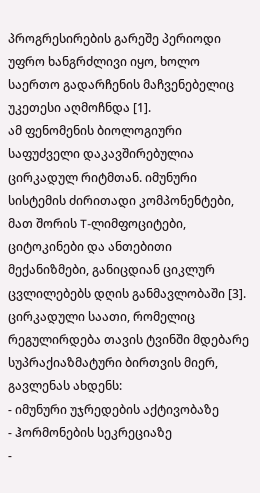პროგრესირების გარეშე პერიოდი უფრო ხანგრძლივი იყო, ხოლო საერთო გადარჩენის მაჩვენებელიც უკეთესი აღმოჩნდა [1].
ამ ფენომენის ბიოლოგიური საფუძველი დაკავშირებულია ცირკადულ რიტმთან. იმუნური სისტემის ძირითადი კომპონენტები, მათ შორის T-ლიმფოციტები, ციტოკინები და ანთებითი მექანიზმები, განიცდიან ციკლურ ცვლილებებს დღის განმავლობაში [3].
ცირკადული საათი, რომელიც რეგულირდება თავის ტვინში მდებარე სუპრაქიაზმატური ბირთვის მიერ, გავლენას ახდენს:
- იმუნური უჯრედების აქტივობაზე
- ჰორმონების სეკრეციაზე
-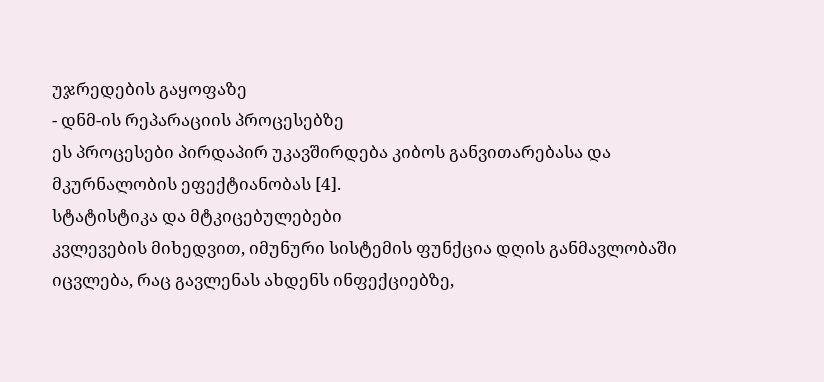უჯრედების გაყოფაზე
- დნმ-ის რეპარაციის პროცესებზე
ეს პროცესები პირდაპირ უკავშირდება კიბოს განვითარებასა და მკურნალობის ეფექტიანობას [4].
სტატისტიკა და მტკიცებულებები
კვლევების მიხედვით, იმუნური სისტემის ფუნქცია დღის განმავლობაში იცვლება, რაც გავლენას ახდენს ინფექციებზე,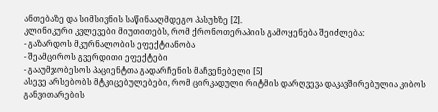ანთებაზე და სიმსივნის საწინააღმდეგო პასუხზე [2].
კლინიკური კვლევები მიუთითებს, რომ ქრონოთერაპიის გამოყენება შეიძლება:
- გაზარდოს მკურნალობის ეფექტიანობა
- შეამციროს გვერდითი ეფექტები
- გააუმჯობესოს პაციენტთა გადარჩენის მაჩვენებელი [5]
ასევე არსებობს მტკიცებულებები, რომ ცირკადული რიტმის დარღვევა დაკავშირებულია კიბოს განვითარების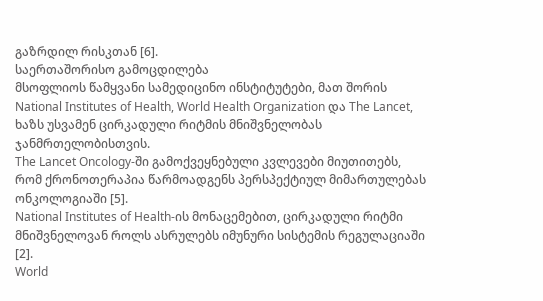გაზრდილ რისკთან [6].
საერთაშორისო გამოცდილება
მსოფლიოს წამყვანი სამედიცინო ინსტიტუტები, მათ შორის National Institutes of Health, World Health Organization და The Lancet, ხაზს უსვამენ ცირკადული რიტმის მნიშვნელობას ჯანმრთელობისთვის.
The Lancet Oncology-ში გამოქვეყნებული კვლევები მიუთითებს, რომ ქრონოთერაპია წარმოადგენს პერსპექტიულ მიმართულებას ონკოლოგიაში [5].
National Institutes of Health-ის მონაცემებით, ცირკადული რიტმი მნიშვნელოვან როლს ასრულებს იმუნური სისტემის რეგულაციაში [2].
World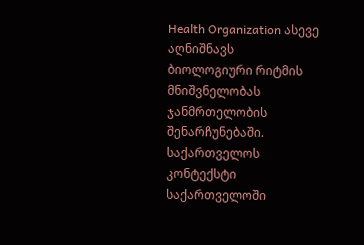Health Organization ასევე აღნიშნავს ბიოლოგიური რიტმის მნიშვნელობას ჯანმრთელობის შენარჩუნებაში.
საქართველოს კონტექსტი
საქართველოში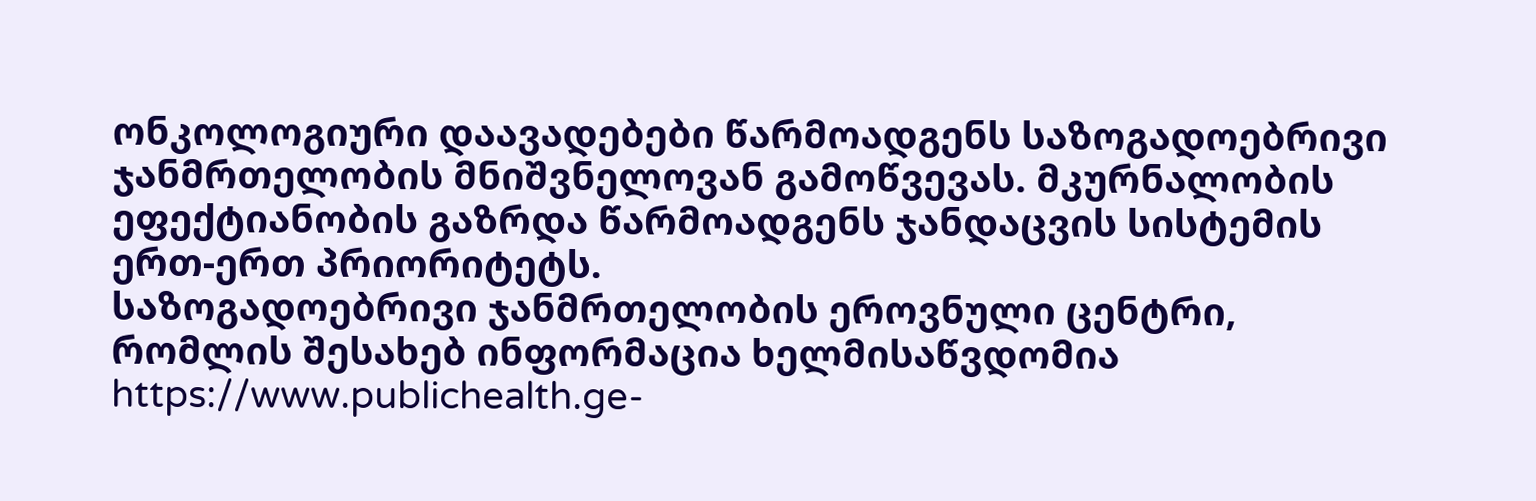ონკოლოგიური დაავადებები წარმოადგენს საზოგადოებრივი ჯანმრთელობის მნიშვნელოვან გამოწვევას. მკურნალობის ეფექტიანობის გაზრდა წარმოადგენს ჯანდაცვის სისტემის ერთ-ერთ პრიორიტეტს.
საზოგადოებრივი ჯანმრთელობის ეროვნული ცენტრი, რომლის შესახებ ინფორმაცია ხელმისაწვდომია https://www.publichealth.ge-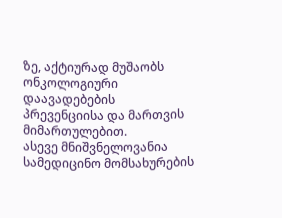ზე, აქტიურად მუშაობს ონკოლოგიური დაავადებების პრევენციისა და მართვის მიმართულებით.
ასევე მნიშვნელოვანია სამედიცინო მომსახურების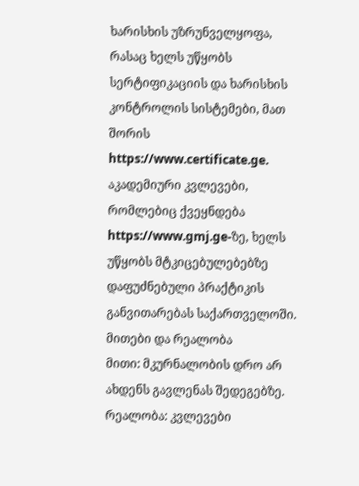ხარისხის უზრუნველყოფა, რასაც ხელს უწყობს სერტიფიკაციის და ხარისხის კონტროლის სისტემები, მათ შორის https://www.certificate.ge.
აკადემიური კვლევები, რომლებიც ქვეყნდება https://www.gmj.ge-ზე, ხელს უწყობს მტკიცებულებებზე დაფუძნებული პრაქტიკის განვითარებას საქართველოში.
მითები და რეალობა
მითი: მკურნალობის დრო არ ახდენს გავლენას შედეგებზე.
რეალობა: კვლევები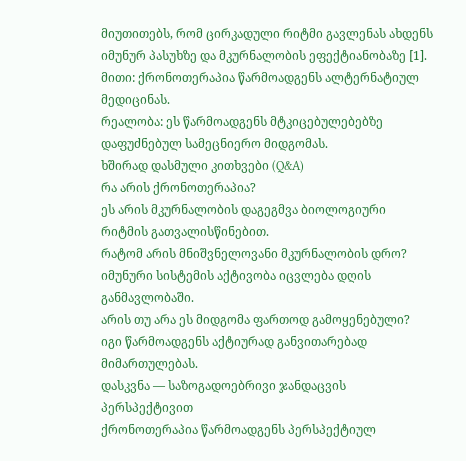მიუთითებს, რომ ცირკადული რიტმი გავლენას ახდენს იმუნურ პასუხზე და მკურნალობის ეფექტიანობაზე [1].
მითი: ქრონოთერაპია წარმოადგენს ალტერნატიულ მედიცინას.
რეალობა: ეს წარმოადგენს მტკიცებულებებზე დაფუძნებულ სამეცნიერო მიდგომას.
ხშირად დასმული კითხვები (Q&A)
რა არის ქრონოთერაპია?
ეს არის მკურნალობის დაგეგმვა ბიოლოგიური რიტმის გათვალისწინებით.
რატომ არის მნიშვნელოვანი მკურნალობის დრო?
იმუნური სისტემის აქტივობა იცვლება დღის განმავლობაში.
არის თუ არა ეს მიდგომა ფართოდ გამოყენებული?
იგი წარმოადგენს აქტიურად განვითარებად მიმართულებას.
დასკვნა — საზოგადოებრივი ჯანდაცვის პერსპექტივით
ქრონოთერაპია წარმოადგენს პერსპექტიულ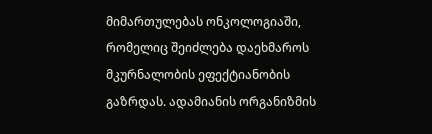მიმართულებას ონკოლოგიაში, რომელიც შეიძლება დაეხმაროს მკურნალობის ეფექტიანობის გაზრდას. ადამიანის ორგანიზმის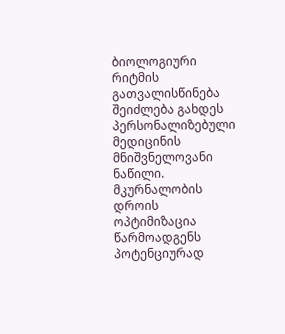ბიოლოგიური რიტმის გათვალისწინება შეიძლება გახდეს პერსონალიზებული მედიცინის მნიშვნელოვანი ნაწილი.
მკურნალობის დროის ოპტიმიზაცია წარმოადგენს პოტენციურად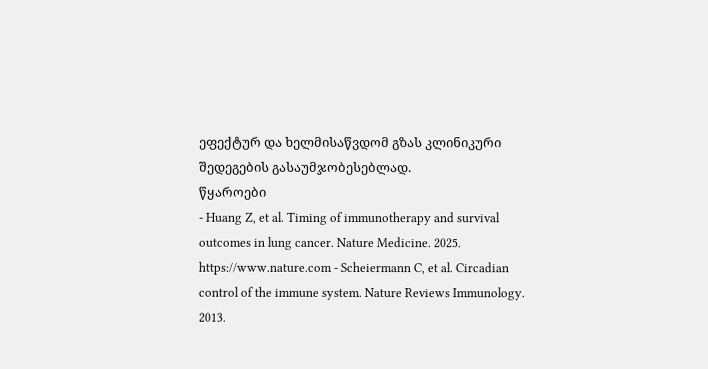ეფექტურ და ხელმისაწვდომ გზას კლინიკური შედეგების გასაუმჯობესებლად.
წყაროები
- Huang Z, et al. Timing of immunotherapy and survival outcomes in lung cancer. Nature Medicine. 2025.
https://www.nature.com - Scheiermann C, et al. Circadian control of the immune system. Nature Reviews Immunology. 2013.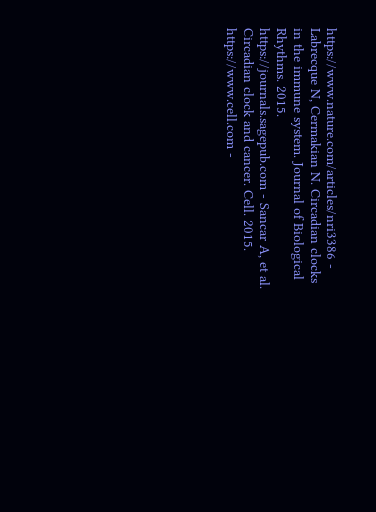https://www.nature.com/articles/nri3386 - Labrecque N, Cermakian N. Circadian clocks in the immune system. Journal of Biological Rhythms. 2015.
https://journals.sagepub.com - Sancar A, et al. Circadian clock and cancer. Cell. 2015.
https://www.cell.com -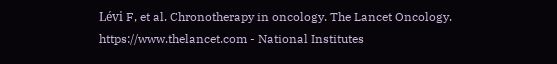Lévi F, et al. Chronotherapy in oncology. The Lancet Oncology.
https://www.thelancet.com - National Institutes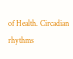of Health. Circadian rhythms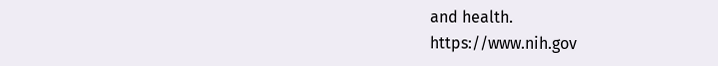and health.
https://www.nih.gov